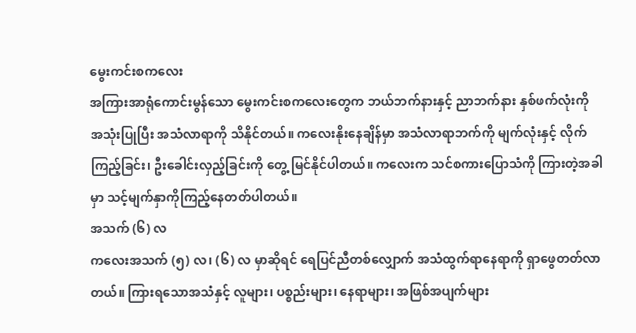မွေးကင်းစကလေး
အကြားအာရုံကောင်းမွန်သော မွေးကင်းစကလေးတွေက ဘယ်ဘက်နားနှင့် ညာဘက်နား နှစ်ဖက်လုံးကို အသုံးပြုပြီး အသံလာရာကို သိနိုင်တယ်။ ကလေးနိုးနေချိန်မှာ အသံလာရာဘက်ကို မျက်လုံးနှင့် လိုက်ကြည့်ခြင်း၊ ဦးခေါင်းလှည့်ခြင်းကို တွေ့ မြင်နိုင်ပါတယ်။ ကလေးက သင်စကားပြောသံကို ကြားတဲ့အခါမှာ သင့်မျက်နှာကိုကြည့်နေတတ်ပါတယ်။
အသက် (၆) လ
ကလေးအသက် (၅) လ၊ (၆) လ မှာဆိုရင် ရေပြင်ညီတစ်လျှောက် အသံထွက်ရာနေရာကို ရှာဖွေတတ်လာတယ်။ ကြားရသောအသံနှင့် လူများ၊ ပစ္စည်းများ၊ နေရာများ၊ အဖြစ်အပျက်များ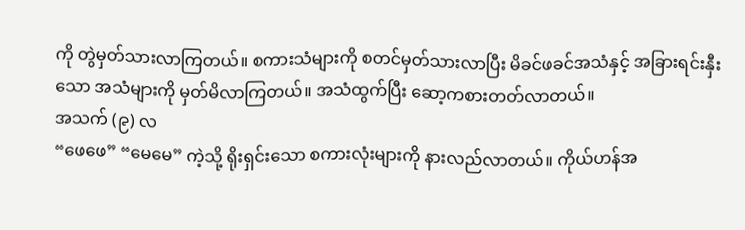ကို တွဲမှတ်သားလာကြတယ်။ စကားသံများကို စတင်မှတ်သားလာပြီး မိခင်ဖခင်အသံနှင့် အခြားရင်းနှီးသော အသံများကို မှတ်မိလာကြတယ်။ အသံထွက်ပြီး ဆော့ကစားတတ်လာတယ်။
အသက် (၉) လ
“ဖေဖေ” “မေမေ” ကဲ့သို့ ရိုးရှင်းသော စကားလုံးများကို နားလည်လာတယ်။ ကိုယ်ဟန်အ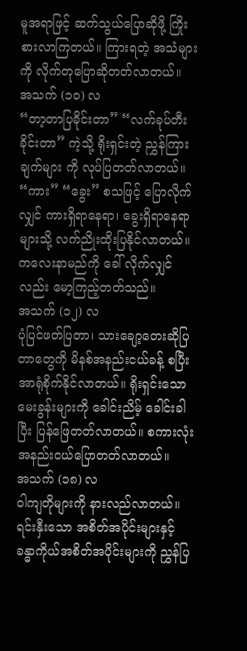မူအရာဖြင့် ဆက်သွယ်ပြောဆိုဖို့ ကြိုးစားလာကြတယ်။ ကြားရတဲ့ အသံများကို လိုက်တုပြောဆိုတတ်လာတယ်။
အသက် (၁၀) လ
“တာ့တာပြခိုင်းတာ” “လက်ခုပ်တီးခိုင်းတာ” ကဲ့သို့ ရိုးရှင်းတဲ့ ညွှန်ကြားချက်များ ကို လုပ်ပြတတ်လာတယ်။ “ကား” “ခွေး” စသဖြင့် ပြောလိုက်လျှင် ကားရှိရာနေရာ၊ ခွေးရှိရာနေရာများသို့ လက်ညိုးထိုးပြနိုင်လာတယ်။ ကလေးနာမည်ကို ခေါ် လိုက်လျှင်လည်း မော့ကြည့်တတ်သည်။
အသက် (၁၂) လ
ပုံပြင်ဖတ်ပြတာ၊ သားချော့တေးဆိုပြတာတွေကို မိနစ်အနည်းငယ်ခန့် စပြီး အာရုံစိုက်နိုင်လာတယ်။ ရိုးရှင်းသော မေးခွန်းများကို ခေါင်းညိမ့် ခေါင်းခါပြီး ပြန်ဖြေတတ်လာတယ်။ စကားလုံးအနည်းငယ်ပြောတတ်လာတယ်။
အသက် (၁၈) လ
ဝါကျတိုများကို နားလည်လာတယ်။ ရင်းနှီးသော အစိတ်အပိုင်းများနှင့် ခန္ဓာကိုယ်အစိတ်အပိုင်းများကို ညွှန်ပြ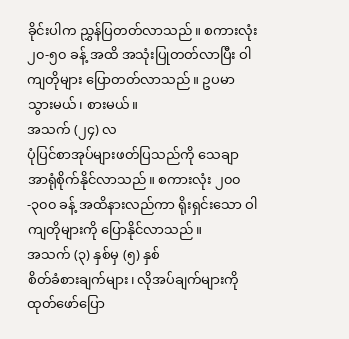ခိုင်းပါက ညွှန်ပြတတ်လာသည်။ စကားလုံး ၂၀-၅၀ ခန့် အထိ အသုံးပြုတတ်လာပြီး ဝါကျတိုများ ပြောတတ်လာသည်။ ဥပမာ သွားမယ်၊ စားမယ်။
အသက် (၂၄) လ
ပုံပြင်စာအုပ်များဖတ်ပြသည်ကို သေချာ အာရုံစိုက်နိုင်လာသည်။ စကားလုံး ၂၀၀-၃၀၀ ခန့် အထိနားလည်ကာ ရိုးရှင်းသော ဝါကျတိုများကို ပြောနိုင်လာသည်။
အသက် (၃) နှစ်မှ (၅) နှစ်
စိတ်ခံစားချက်များ၊ လိုအပ်ချက်များကို ထုတ်ဖော်ပြော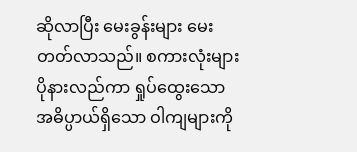ဆိုလာပြီး မေးခွန်းများ မေးတတ်လာသည်။ စကားလုံးများ ပိုနားလည်ကာ ရှုပ်ထွေးသော အဓိပ္ပာယ်ရှိသော ဝါကျများကို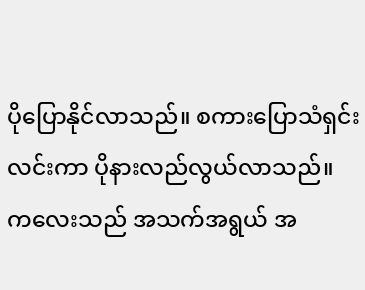ပိုပြောနိုင်လာသည်။ စကားပြောသံရှင်းလင်းကာ ပိုနားလည်လွယ်လာသည်။
ကလေးသည် အသက်အရွယ် အ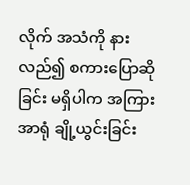လိုက် အသံကို နားလည်၍ စကားပြောဆိုခြင်း မရှိပါက အကြားအာရုံ ချို့ယွင်းခြင်း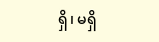ရှိ၊ မရှိ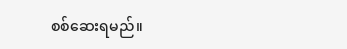စစ်ဆေးရမည်။